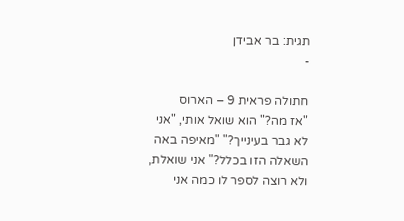תגית: בר אבידן
-

חתולה פראית 9 – הארוס
"אז מה?" הוא שואל אותי, "אני לא גבר בעינייך?" "מאיפה באה השאלה הזו בכלל?" אני שואלת, ולא רוצה לספר לו כמה אני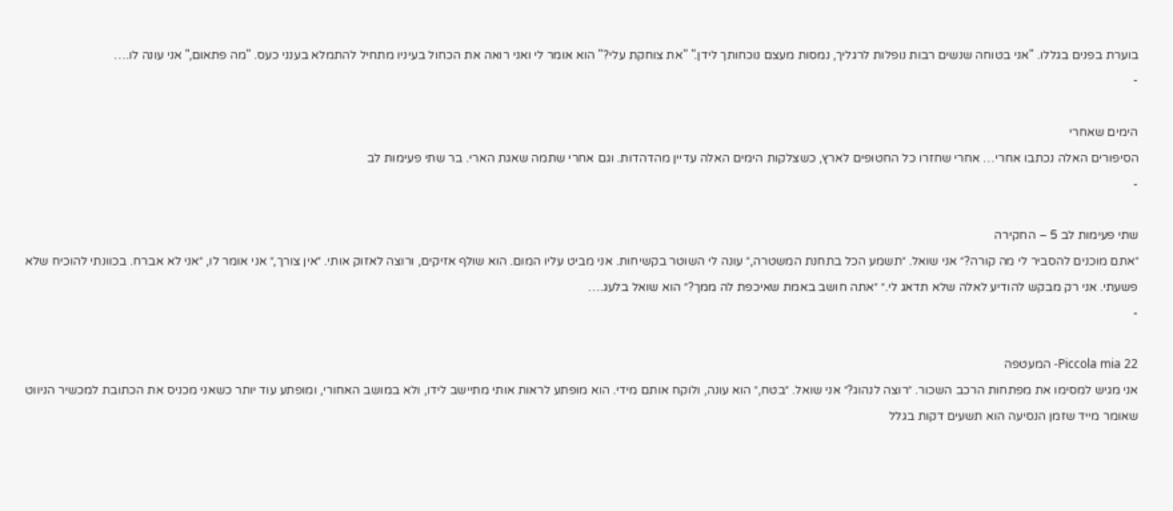בוערת בפנים בגללו. "אני בטוחה שנשים רבות נופלות לרגליך, נמסות מעצם נוכחותך לידן." "את צוחקת עלי?" הוא אומר לי ואני רואה את הכחול בעיניו מתחיל להתמלא בענני כעס. "מה פתאום," אני עונה לו.…
-

הימים שאחרי
הסיפורים האלה נכתבו אחרי… אחרי שחזרו כל החטופים לארץ, כשצלקות הימים האלה עדיין מהדהדות. וגם אחרי שתמה שאגת הארי. בר שתי פעימות לב
-

שתי פעימות לב 5 – החקירה
״אתם מוכנים להסביר לי מה קורה?״ אני שואל. ״תשמע הכל בתחנת המשטרה,״ עונה לי השוטר בקשיחות. אני מביט עליו המום. הוא שולף אזיקים, ורוצה לאזוק אותי. ״אין צורך,״ אני אומר לו, ״אני לא אברח. בכוונתי להוכיח שלא פשעתי. אני רק מבקש להודיע לאלה שלא תדאג לי.״ ״אתה חושב באמת שאיכפת לה ממך?״ הוא שואל בלעג.…
-

Piccola mia 22- המעטפה
אני מגיש למסימו את מפתחות הרכב השכור. ״רוצה לנהוג?״ אני שואל. ״בטח,״ הוא עונה, ולוקח אותם מידי. הוא מופתע לראות אותי מתיישב לידו, ולא במושב האחורי, ומופתע עוד יותר כשאני מכניס את הכתובת למכשיר הניווט שאומר מייד שזמן הנסיעה הוא תשעים דקות בגלל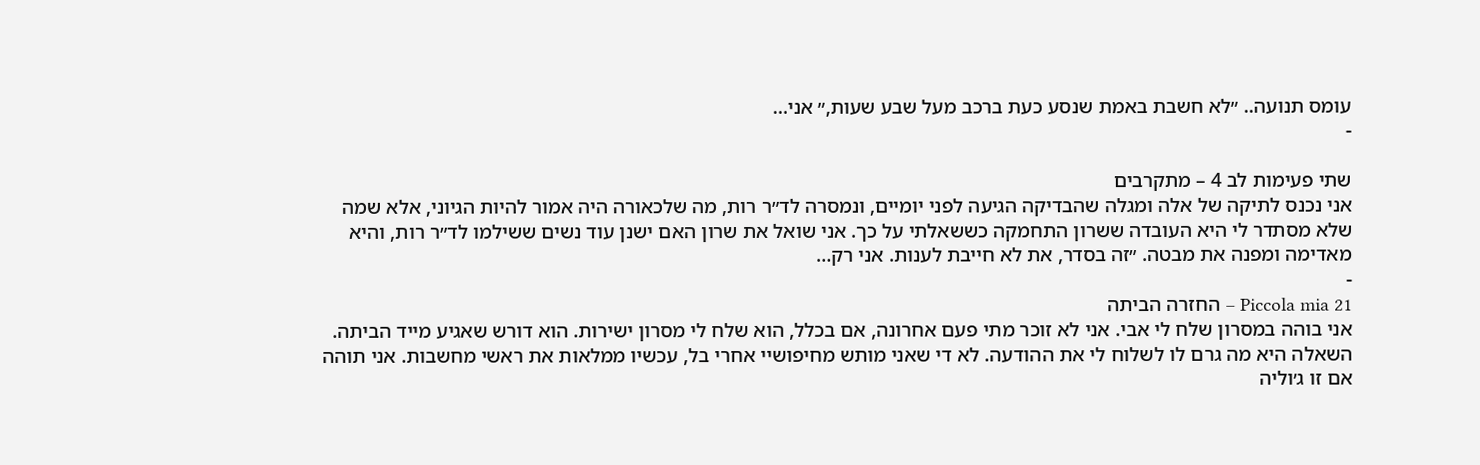עומס תנועה.. ״לא חשבת באמת שנסע כעת ברכב מעל שבע שעות,״ אני…
-

שתי פעימות לב 4 – מתקרבים
אני נכנס לתיקה של אלה ומגלה שהבדיקה הגיעה לפני יומיים, ונמסרה לד״ר רות, מה שלכאורה היה אמור להיות הגיוני, אלא שמה שלא מסתדר לי היא העובדה ששרון התחמקה כששאלתי על כך. אני שואל את שרון האם ישנן עוד נשים ששילמו לד״ר רות, והיא מאדימה ומפנה את מבטה. ״זה בסדר, את לא חייבת לענות. אני רק…
-
Piccola mia 21 – החזרה הביתה
אני בוהה במסרון שלח לי אבי. אני לא זוכר מתי פעם אחרונה, אם בכלל, הוא שלח לי מסרון ישירות. הוא דורש שאגיע מייד הביתה. השאלה היא מה גרם לו לשלוח לי את ההודעה. לא די שאני מותש מחיפושיי אחרי בל, עכשיו ממלאות את ראשי מחשבות. אני תוהה אם זו ג׳וליה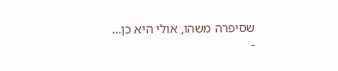שסיפרה משהו, אולי היא כן…
-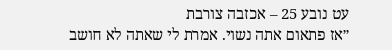עט נובע 25 – אכזבה צורבת
״אז פתאום אתה נשוי. אמרת לי שאתה לא חושב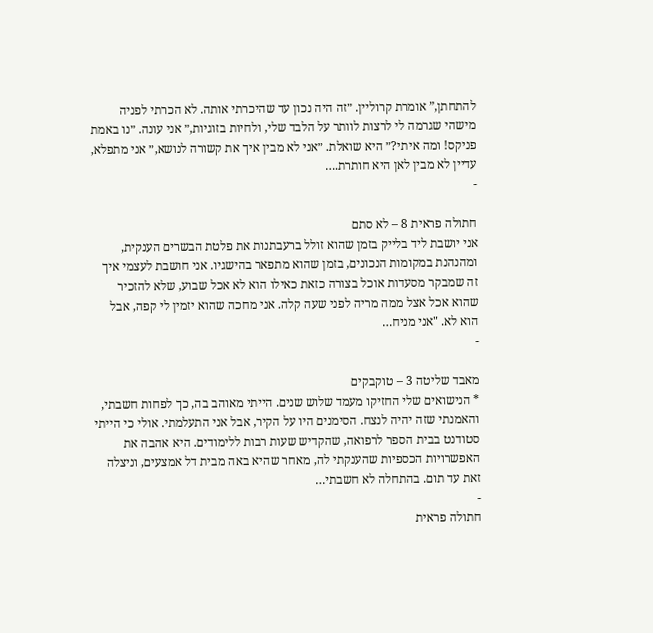להתחתן,” אומרת קרוליין. ״זה היה נכון עד שהיכרתי אותה. לא הכרתי לפניה מישהי שגרמה לי לרצות לוותר על הלבד שלי, ולחיות בזוגיות,״ אני עונה. ״נו באמת פניקס! ומה איתי?״ היא שואלת. ״אני לא מבין איך את קשורה לנושא,״ אני מתפלא, עדיין לא מבין לאן היא חותרת.…
-

חתולה פראית 8 – לא סתם
אני יושבת ליד בלייק בזמן שהוא זולל ברעבתנות את פלטת הבשרים הענקית, ומהנהנת במקומות הנכונים, בזמן שהוא מתפאר בהישגיו. אני חושבת לעצמי איך זה שמבקר מסעדות אוכל בצורה כזאת כאילו הוא לא אכל שבוע, שלא להזכיר שהוא אכל אצל ממה מריה לפני שעה קלה. אני מחכה שהוא יזמין לי קפה, אבל הוא לא. "אני מניח…
-

מאבד שליטה 3 – טוקבקים
* הנישואים שלי החזיקו מעמד שלוש שנים. הייתי מאוהב בה, כך לפחות חשבתי, והאמנתי שזה יהיה לנצח. הסימנים היו על הקיר, אבל אני התעלמתי. אולי כי הייתי סטודנט בבית הספר לרפואה, שהקדיש שעות רבות ללימודים. היא אהבה את האפשרויות הכספיות שהענקתי לה, מאחר שהיא באה מבית דל אמצעים, וניצלה זאת עד תום. בהתחלה לא חשבתי…
-
חתולה פראית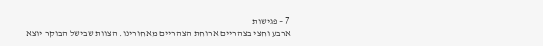7 – פגישות
ארבע וחצי בצהריים ארוחת הצהריים מאחורינו. הצוות שבישל הבוקר יוצא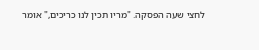לחצי שעה הפסקה. "מריו תכין לנו כריכים," אומר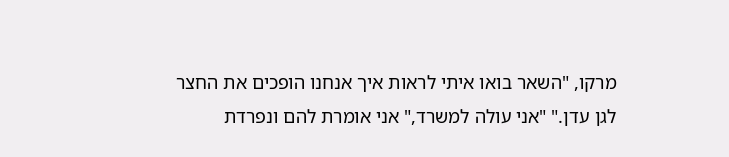מרקו, "השאר בואו איתי לראות איך אנחנו הופכים את החצר לגן עדן." "אני עולה למשרד," אני אומרת להם ונפרדת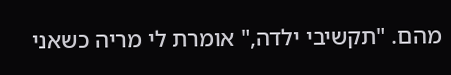מהם. "תקשיבי ילדה," אומרת לי מריה כשאני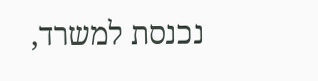נכנסת למשרד,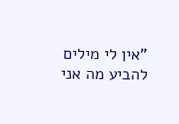"אין לי מילים להביע מה אני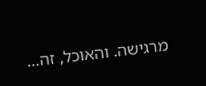מרגישה. והאוכל, זה…